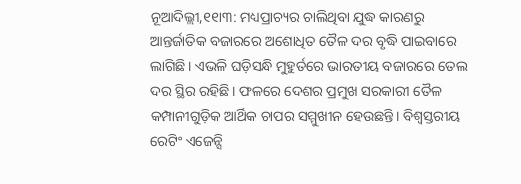ନୂଆଦିଲ୍ଲୀ,୧୧ା୩: ମଧ୍ୟପ୍ରାଚ୍ୟର ଚାଲିଥିବା ଯୁଦ୍ଧ କାରଣରୁ ଆନ୍ତର୍ଜାତିକ ବଜାରରେ ଅଶୋଧିତ ତୈଳ ଦର ବୃଦ୍ଧି ପାଇବାରେ ଲାଗିଛି। ଏଭଳି ଘଡ଼ିସନ୍ଧି ମୁହୁର୍ତରେ ଭାରତୀୟ ବଜାରରେ ତେଲ ଦର ସ୍ଥିର ରହିଛି। ଫଳରେ ଦେଶର ପ୍ରମୁଖ ସରକାରୀ ତୈଳ କମ୍ପାନୀଗୁଡ଼ିକ ଆର୍ଥିକ ଚାପର ସମ୍ମୁଖୀନ ହେଉଛନ୍ତି। ବିଶ୍ୱସ୍ତରୀୟ ରେଟିଂ ଏଜେନ୍ସି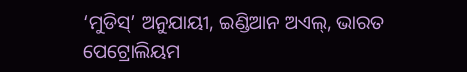‘ମୁଡିସ୍’ ଅନୁଯାୟୀ, ଇଣ୍ଡିଆନ ଅଏଲ୍, ଭାରତ ପେଟ୍ରୋଲିୟମ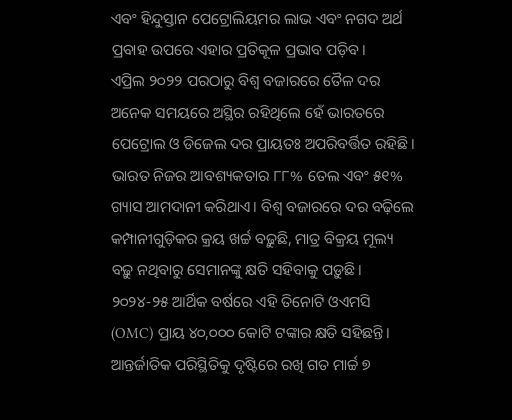ଏବଂ ହିନ୍ଦୁସ୍ତାନ ପେଟ୍ରୋଲିୟମର ଲାଭ ଏବଂ ନଗଦ ଅର୍ଥ ପ୍ରବାହ ଉପରେ ଏହାର ପ୍ରତିକୂଳ ପ୍ରଭାବ ପଡ଼ିବ।
ଏପ୍ରିଲ ୨୦୨୨ ପରଠାରୁ ବିଶ୍ୱ ବଜାରରେ ତୈଳ ଦର ଅନେକ ସମୟରେ ଅସ୍ଥିର ରହିଥିଲେ ହେଁ ଭାରତରେ ପେଟ୍ରୋଲ ଓ ଡିଜେଲ ଦର ପ୍ରାୟତଃ ଅପରିବର୍ତ୍ତିତ ରହିଛି। ଭାରତ ନିଜର ଆବଶ୍ୟକତାର ୮୮% ତେଲ ଏବଂ ୫୧% ଗ୍ୟାସ ଆମଦାନୀ କରିଥାଏ। ବିଶ୍ୱ ବଜାରରେ ଦର ବଢ଼ିଲେ କମ୍ପାନୀଗୁଡ଼ିକର କ୍ରୟ ଖର୍ଚ୍ଚ ବଢ଼ୁଛି, ମାତ୍ର ବିକ୍ରୟ ମୂଲ୍ୟ ବଢ଼ୁ ନଥିବାରୁ ସେମାନଙ୍କୁ କ୍ଷତି ସହିବାକୁ ପଡ଼ୁଛି। ୨୦୨୪-୨୫ ଆର୍ଥିକ ବର୍ଷରେ ଏହି ତିନୋଟି ଓଏମସି (OMC) ପ୍ରାୟ ୪୦,୦୦୦ କୋଟି ଟଙ୍କାର କ୍ଷତି ସହିଛନ୍ତି।
ଆନ୍ତର୍ଜାତିକ ପରିସ୍ଥିତିକୁ ଦୃଷ୍ଟିରେ ରଖି ଗତ ମାର୍ଚ୍ଚ ୭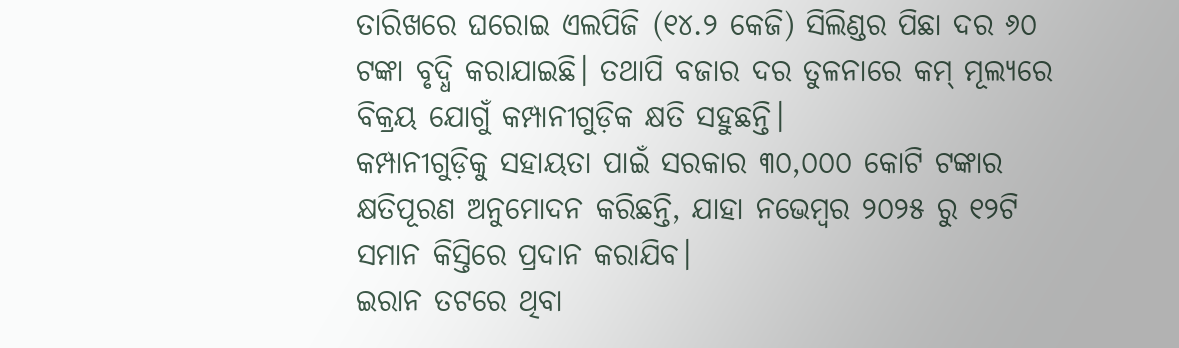ତାରିଖରେ ଘରୋଇ ଏଲପିଜି (୧୪.୨ କେଜି) ସିଲିଣ୍ଡର ପିଛା ଦର ୬୦ ଟଙ୍କା ବୃଦ୍ଧି କରାଯାଇଛି। ତଥାପି ବଜାର ଦର ତୁଳନାରେ କମ୍ ମୂଲ୍ୟରେ ବିକ୍ରୟ ଯୋଗୁଁ କମ୍ପାନୀଗୁଡ଼ିକ କ୍ଷତି ସହୁଛନ୍ତି।
କମ୍ପାନୀଗୁଡ଼ିକୁ ସହାୟତା ପାଇଁ ସରକାର ୩୦,୦୦୦ କୋଟି ଟଙ୍କାର କ୍ଷତିପୂରଣ ଅନୁମୋଦନ କରିଛନ୍ତି, ଯାହା ନଭେମ୍ବର ୨୦୨୫ ରୁ ୧୨ଟି ସମାନ କିସ୍ତିରେ ପ୍ରଦାନ କରାଯିବ।
ଇରାନ ତଟରେ ଥିବା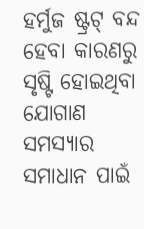ହର୍ମୁଜ ଷ୍ଟ୍ରଟ୍ ବନ୍ଦ ହେବା କାରଣରୁ ସୃଷ୍ଟି ହୋଇଥିବା ଯୋଗାଣ ସମସ୍ୟାର ସମାଧାନ ପାଇଁ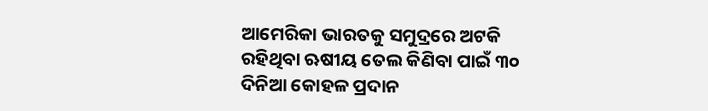ଆମେରିକା ଭାରତକୁ ସମୁଦ୍ରରେ ଅଟକି ରହିଥିବା ଋଷୀୟ ତେଲ କିଣିବା ପାଇଁ ୩୦ ଦିନିଆ କୋହଳ ପ୍ରଦାନ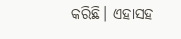କରିଛି। ଏହାସହ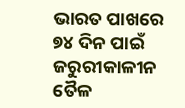ଭାରତ ପାଖରେ ୭୪ ଦିନ ପାଇଁ ଜରୁରୀକାଳୀନ ତୈଳ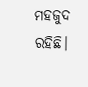ମହଜୁଦ ରହିଛି।